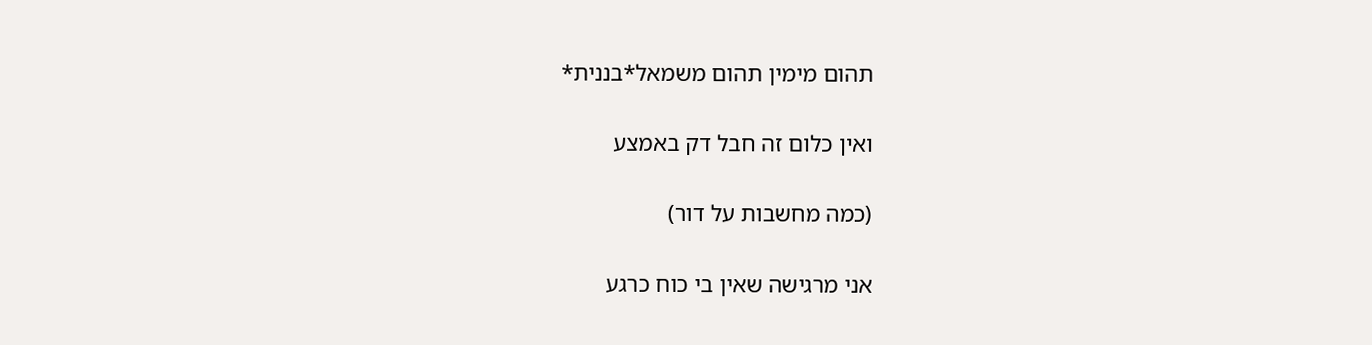תהום מימין תהום משמאל*בננית*

ואין כלום זה חבל דק באמצע

(כמה מחשבות על דור)

אני מרגישה שאין בי כוח כרגע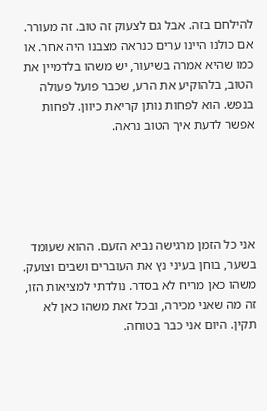להילחם בזה. אבל גם לצעוק זה טוב. זה מעורר. אם כולנו היינו ערים כנראה מצבנו היה אחר. או כמו שהיא אמרה בשיעור, יש משהו בלדמיין את הטוב, בלהוקיע את הרע, שכבר פועל פעולה בנפש. הוא לפחות נותן קריאת כיוון. לפחות אפשר לדעת איך הטוב נראה.





אני כל הזמן מרגישה נביא הזעם. ההוא שעומד בשער, בוחן בעיני נץ את העוברים ושבים וצועק. משהו כאן מריח לא בסדר. נולדתי למציאות הזו, זה מה שאני מכירה, ובכל זאת משהו כאן לא תקין. היום אני כבר בטוחה.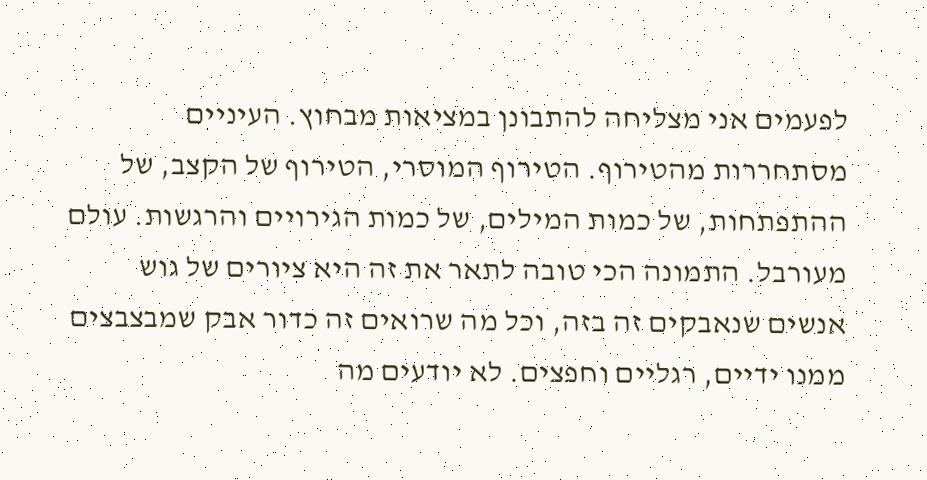לפעמים אני מצליחה להתבונן במציאות מבחוץ. העיניים מסתחררות מהטירוף. הטירוף המוסרי, הטירוף של הקצב, של ההתפתחות, של כמות המילים, של כמות הגירויים והרגשות. עולם מעורבל. התמונה הכי טובה לתאר את זה היא ציורים של גוש אנשים שנאבקים זה בזה, וכל מה שרואים זה כדור אבק שמבצבצים ממנו ידיים, רגליים וחפצים. לא יודעים מה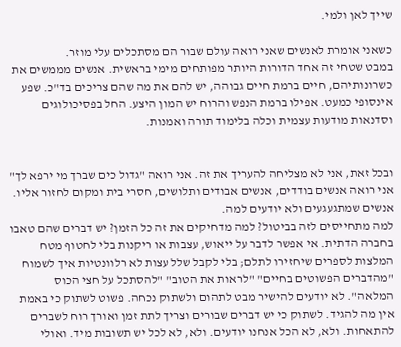שייך לאן ולמי.

כשאני אומרת לאנשים שאני רואה עולם שבור הם מסתכלים עלי מוזר.
במבט שטחי זה אחד הדורות היותר מפותחים מימי בראשית. אנשים מממשים את כשרונותיהם, חיים ברמת חיים גבוהה, יש להם את מה שהם צריכים בד"כ. שפע אינסופי כמעט. אפילו ברמת הנפש והרוח יש המון היצע. החל בפסיכולוגים וסדנאות מודעות עצמית וכלה בלימוד תורה ואמנות.


ובכל זאת, אני לא מצליחה להעריך את זה. אני רואה "גדול כים שברך מי ירפא לך" אני רואה אנשים בודדים, אנשים אבודים ותלושים, חסרי בית ומקום לחזור אליו. אנשים שמתגעגעים ולא יודעים למה.
למה מתחייסים לזה בביטול? למה מדחיקים את זה כל הזמן? יש דברים שהם טאבו בחברה הדתית. אי אפשר לדבר על ייאוש, עצבות או ריקנות בלי לחטוף מטח המלצות לספרים שיחזירו לתלם; בלי לקבל שלל עצות לא רלוונטיות איך לשמוח "מהדברים הפשוטים בחיים" "לראות את הטוב" "להסתכל על חצי הכוס המלאה". לא יודעים להישיר מבט לתהום ולשתוק נכחה. פשוט לשתוק כי באמת אין מה להגיד. לשתוק כי יש דברים שבורים וצריך לתת זמן ואורך רוח לשברים להתאחות. ולא, לא הכל אנחנו יודעים. ולא, לא לכל יש תשובות מיד. ואולי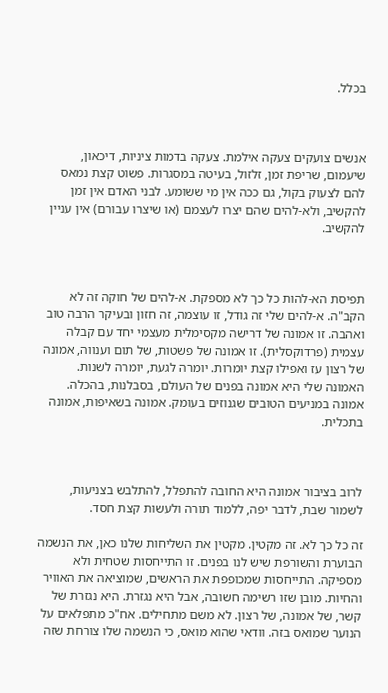בכלל.



אנשים צועקים צעקה אילמת. צעקה בדמות ציניות, דיכאון, שיעמום, שריפת זמן, זלזול, בעיטה במסגרות. פשוט קצת נמאס להם לצעוק בקול, גם ככה אין מי ששומע. לבני האדם אין זמן להקשיב, ולא-להים שהם יצרו לעצמם (או שיצרו עבורם) אין עניין להקשיב.



תפיסת הא-להות כל כך לא מספקת. א-להים של חוקה זה לא הקב"ה. א-להים שלי זה גודל, זו עוצמה, זה חזון ובעיקר הרבה טוב ואהבה. זו אמונה של דרישה מקסימלית מעצמי יחד עם קבלה עצמית (פרדוקסלית). זו אמונה של פשטות, של תום וענווה, אמונה של רצון עז ואפילו קצת יומרות. יומרה לגעת, יומרה לשנות. האמונה שלי היא אמונה בפנים של העולם, בסבלנות, בהכלה. אמונה במניעים הטובים שגנוזים בעומק. אמונה בשאיפות, אמונה בתכלית.



לרוב בציבור אמונה היא החובה להתפלל, להתלבש בצניעות, לשמור שבת, לדבר יפה, ללמוד תורה ולעשות קצת חסד.

זה כל כך לא. זה מקטין. מקטין את השליחות שלנו כאן, את הנשמה הבוערת והשורפת שיש לנו בפנים. זו התייחסות שטחית ולא מספיקה. התייחסות שמכופפת את הראשים, שמוציאה את האוויר והחיות. מובן שזו רשימה חשובה, אבל היא נגזרת. היא נגזרת של קשר, של אמונה, של רצון. לא משם מתחילים. אח"כ מתפלאים על הנוער שמואס בזה. וודאי שהוא מואס, כי הנשמה שלו צורחת שזה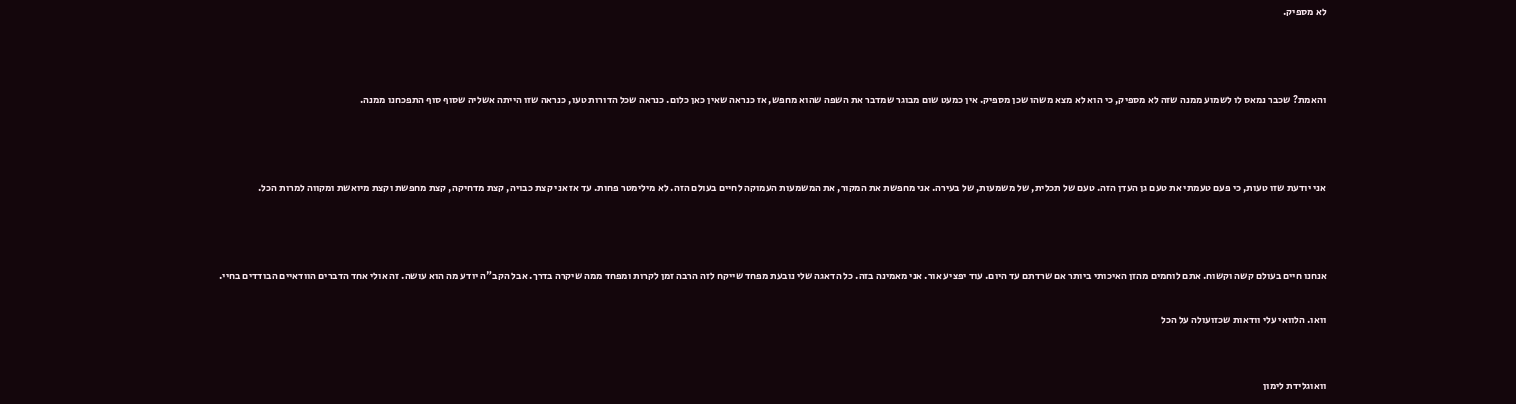לא מספיק.



והאמת? שכבר נמאס לו לשמוע ממנה שזה לא מספיק, כי הוא לא מצא משהו שכן מספיק. אין כמעט שום מבוגר שמדבר את השפה שהוא מחפש, אז כנראה שאין כאן כלום. כנראה שכל הדורות טעו, כנראה שזו הייתה אשליה שסוף סוף התפכחנו ממנה.



אני יודעת שזו טעות, כי פעם טעמתי את טעם גן העדן הזה. טעם של תכלית, של משמעות, של בעירה. אני מחפשת את המקור, את המשמעות העמוקה לחיים בעולם הזה. לא מילימטר פחות. עד אז אני קצת כבויה, קצת מדחיקה, קצת מחפשת וקצת מיואשת ומקווה למרות הכל.



אנחנו חיים בעולם קשה וקשוח. אתם לוחמים מהזן האיכותי ביותר אם שרדתם עד היום. עוד יפציע אור. אני מאמינה בזה. כל הדאגה שלי נובעת מפחד שייקח לזה הרבה זמן לקרות ומפחד ממה שיקרה בדרך. אבל הקב"ה יודע מה הוא עושה. זה אולי אחד הדברים הוודאיים הבודדים בחיי.

וואו. הלוואי עלי וודאות שכזועולה על הכל


וואוגלידת לימון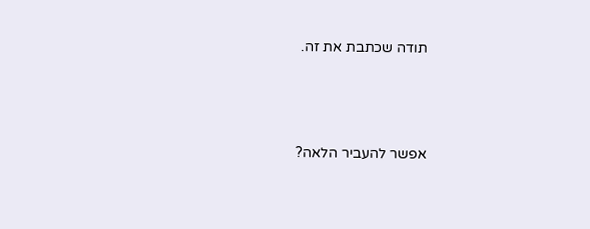תודה שכתבת את זה.



אפשר להעביר הלאה?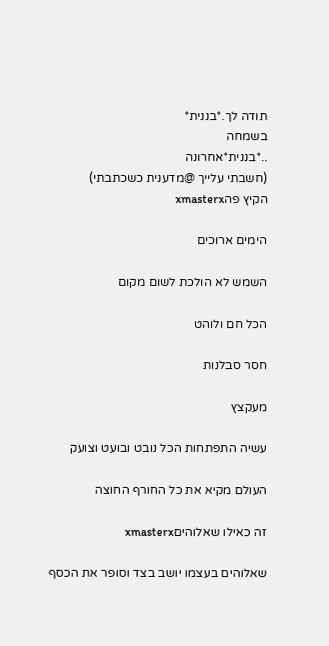תודה לך.*בננית*
בשמחה
..*בננית*אחרונה
(חשבתי עלייך @מדענית כשכתבתי)
הקיץ פהxmasterx

הימים ארוכים

השמש לא הולכת לשום מקום

הכל חם ולוהט

חסר סבלנות

מעקצץ

עשיה התפתחות הכל נובט ובועט וצועק

העולם מקיא את כל החורף החוצה

זה כאילו שאלוהיםxmasterx

שאלוהים בעצמו יושב בצד וסופר את הכסף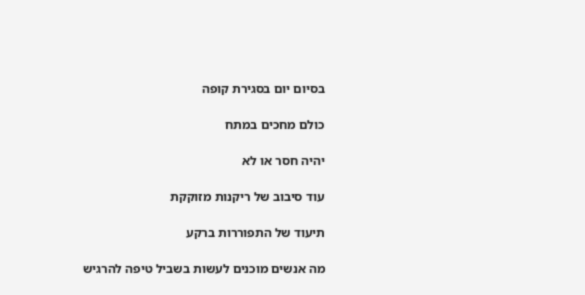בסיום יום בסגירת קופה

כולם מחכים במתח

יהיה חסר או לא

עוד סיבוב של ריקנות מזוקקת

תיעוד של התפוררות ברקע

מה אנשים מוכנים לעשות בשביל טיפה להרגיש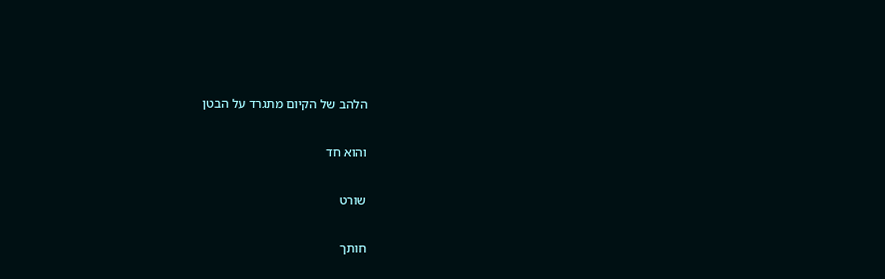הלהב של הקיום מתגרד על הבטן

והוא חד

שורט

חותך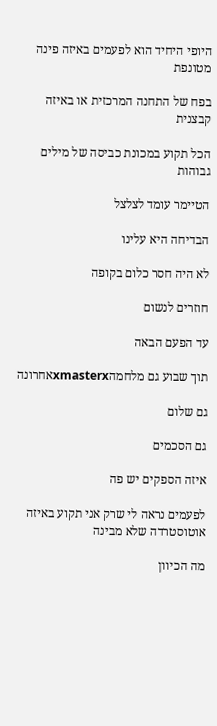היופי היחיד הוא לפעמים באיזה פינה מטונפת

בפח של התחנה המרכזית או באיזה קבצנית

הכל תקוע במכונת כביסה של מילים גבוהות

הטיימר עומד לצלצל

הבדיחה היא עלינו

לא היה חסר כלום בקופה

חוזרים לנשום

עד הפעם הבאה

תוך שבוע גם מלחמהxmasterxאחרונה

גם שלום

גם הסכמים

איזה הספקים יש פה

לפעמים נראה לי שרק אני תקוע באיזה אוטוסטרדה שלא מבינה

מה הכיוון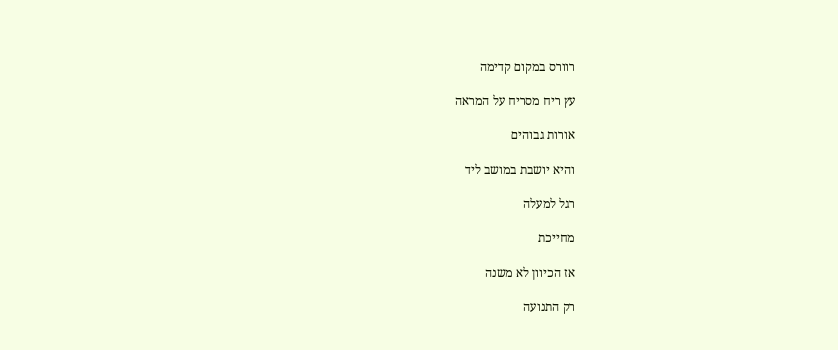רוורס במקום קדימה

עץ ריח מסריח על המראה

אורות גבוהים

והיא יושבת במושב ליד

רגל למעלה

מחייכת

אז הכיוון לא משנה

רק התנועה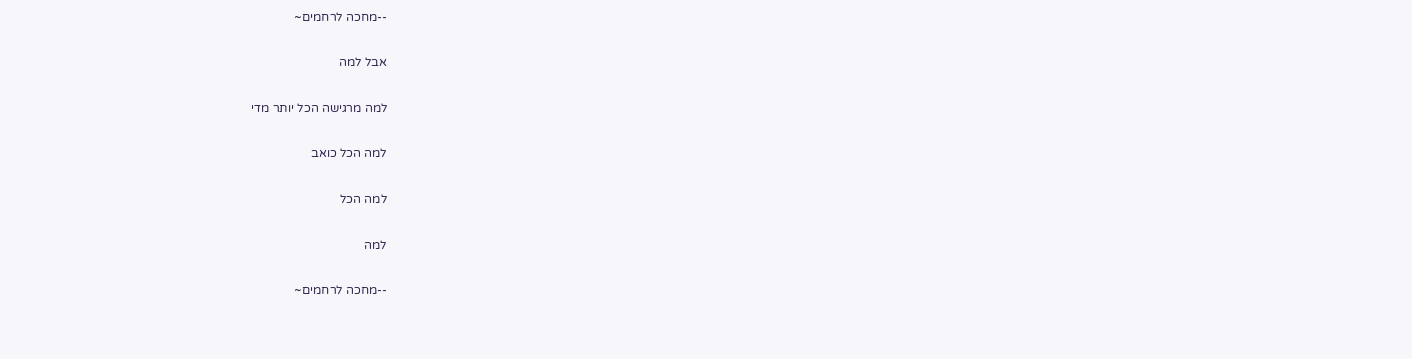--מחכה לרחמים~

אבל למה

למה מרגישה הכל יותר מדי

למה הכל כואב

למה הכל

למה

--מחכה לרחמים~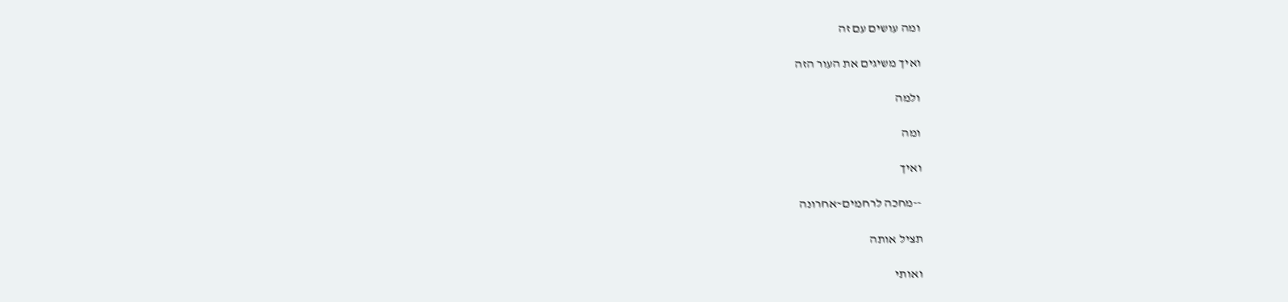ומה עושים עם זה

ואיך משיגים את העור הזה

ולמה

ומה

ואיך

--מחכה לרחמים~אחרונה

תציל אותה

ואותי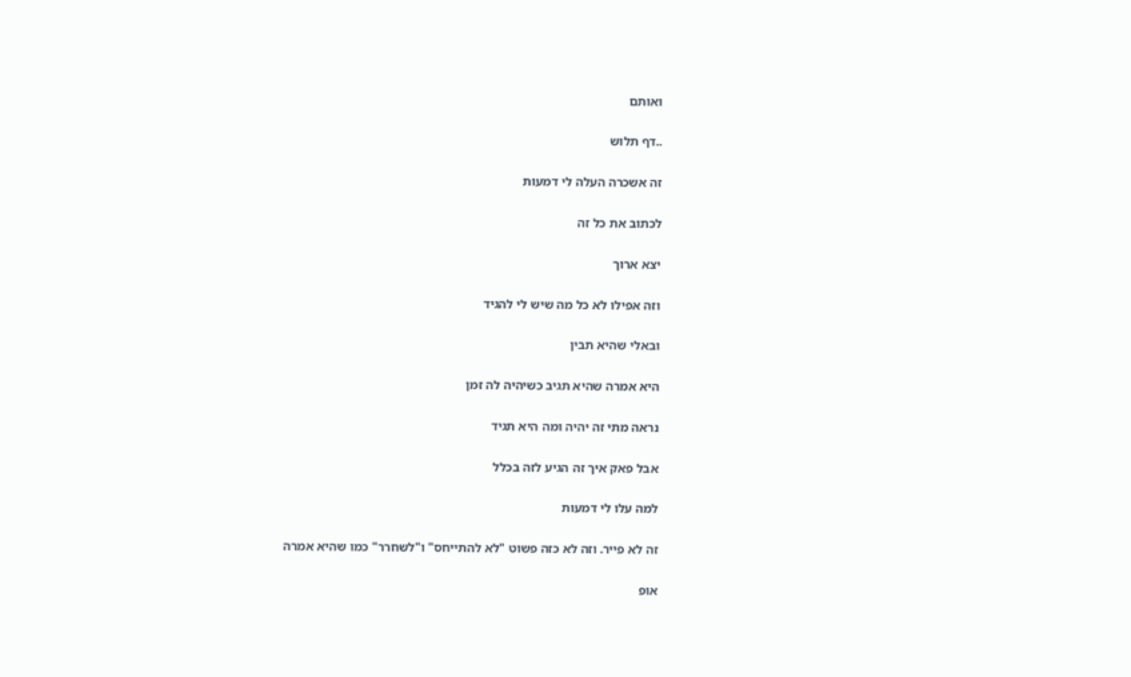ואותם

..דף תלוש

זה אשכרה העלה לי דמעות

לכתוב את כל זה

יצא ארוך

וזה אפילו לא כל מה שיש לי להגיד

ובאלי שהיא תבין

היא אמרה שהיא תגיב כשיהיה לה זמן

נראה מתי זה יהיה ומה היא תגיד

אבל פאק איך זה הגיע לזה בכלל

למה עלו לי דמעות

זה לא פייר. וזה לא כזה פשוט "לא להתייחס" ו"לשחרר" כמו שהיא אמרה

אופ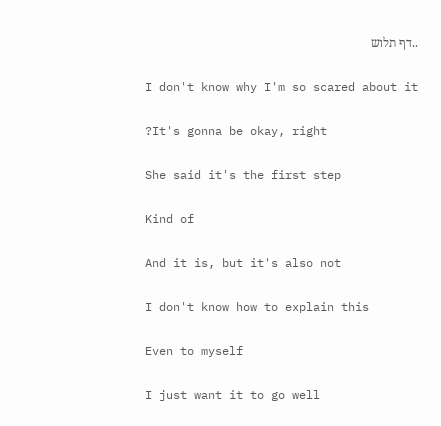..דף תלוש

I don't know why I'm so scared about it

?It's gonna be okay, right

She said it's the first step

Kind of

And it is, but it's also not

I don't know how to explain this

Even to myself

I just want it to go well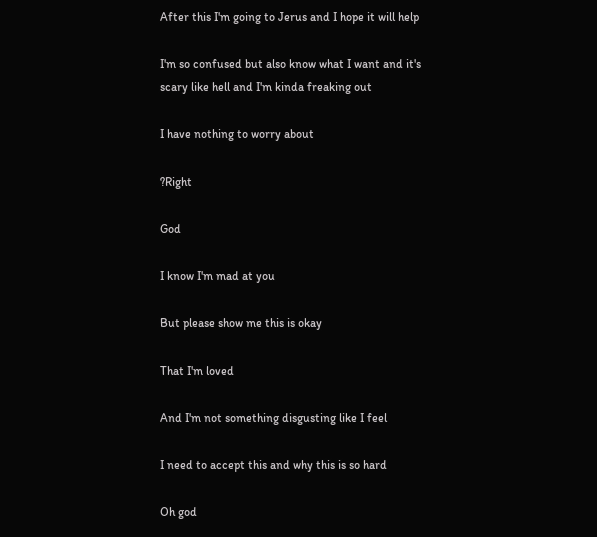After this I'm going to Jerus and I hope it will help

I'm so confused but also know what I want and it's scary like hell and I'm kinda freaking out

I have nothing to worry about

?Right

God

I know I'm mad at you

But please show me this is okay

That I'm loved

And I'm not something disgusting like I feel

I need to accept this and why this is so hard

Oh god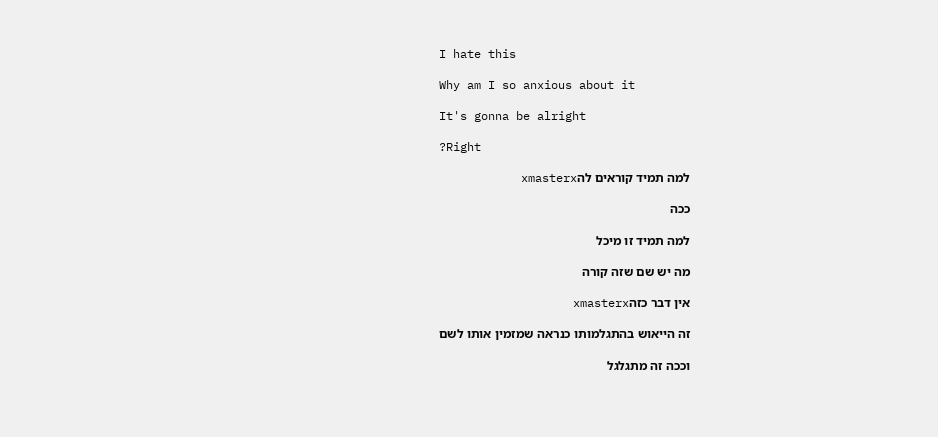I hate this

Why am I so anxious about it

It's gonna be alright

?Right

למה תמיד קוראים להxmasterx

ככה

למה תמיד זו מיכל

מה יש שם שזה קורה

אין דבר כזהxmasterx

זה הייאוש בהתגלמותו כנראה שמזמין אותו לשם

וככה זה מתגלגל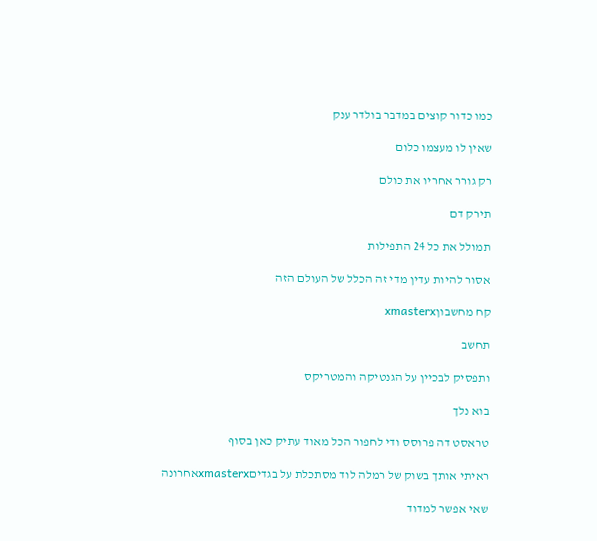כמו כדור קוצים במדבר בולדר ענק

שאין לו מעצמו כלום

רק גורר אחריו את כולם

תירק דם

תמולל את כל 24 התפילות

אסור להיות עדין מדי זה הכלל של העולם הזה

קח מחשבוןxmasterx

תחשב

ותפסיק לבכיין על הגנטיקה והמטריקס

בוא נלך

טראסט דה פרוסס ודי לחפור הכל מאוד עתיק כאן בסוף

ראיתי אותך בשוק של רמלה לוד מסתכלת על בגדיםxmasterxאחרונה

שאי אפשר למדוד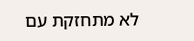לא מתחזקת עם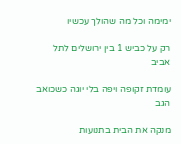ימימה וכל מה שהולך עכשיו

רק על כביש 1 בין ירושלים לתל אביב

עומדת זקופה ויפה בלי יוגה כשכואב הגב

מנקה את הבית בתנועות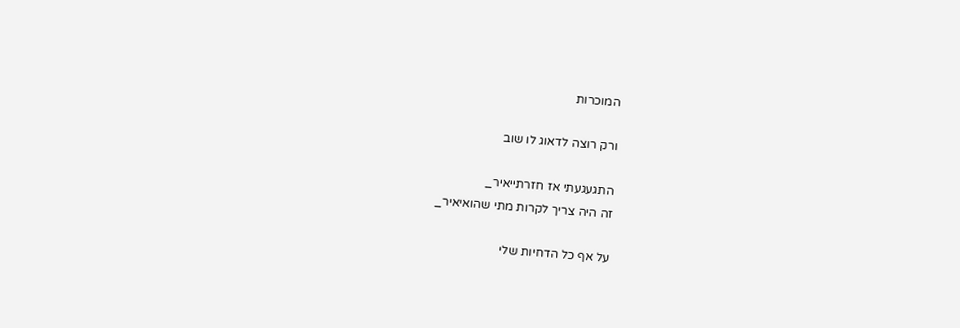המוכרות

ורק רוצה לדאוג לו שוב

התגעגעתי אז חזרתייאיר_
זה היה צריך לקרות מתי שהואיאיר_

על אף כל הדחיות שלי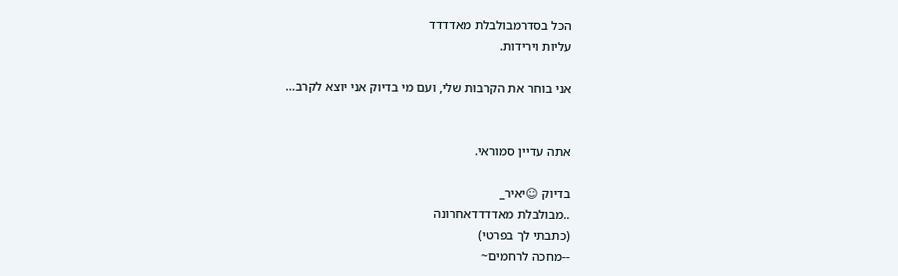הכל בסדרמבולבלת מאדדדד
עליות וירידות.

אני בוחר את הקרבות שלי, ועם מי בדיוק אני יוצא לקרב…


אתה עדיין סמוראי.

בדיוק ☺יאיר_
..מבולבלת מאדדדדאחרונה
(כתבתי לך בפרטי)
--מחכה לרחמים~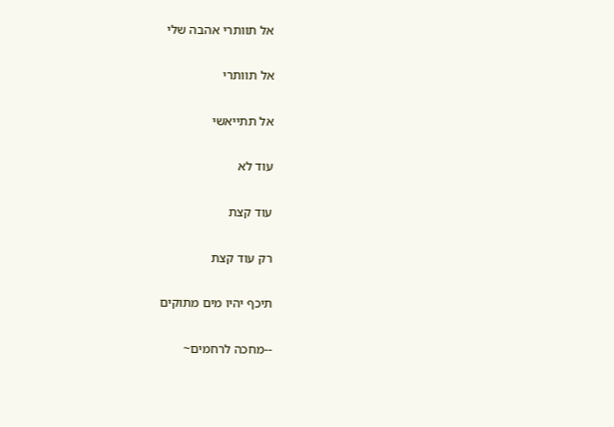אל תוותרי אהבה שלי

אל תוותרי

אל תתייאשי

עוד לא

עוד קצת

רק עוד קצת

תיכף יהיו מים מתוקים

--מחכה לרחמים~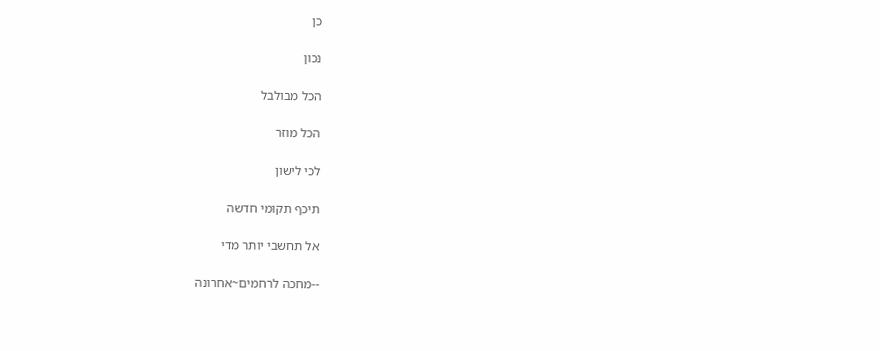כן

נכון

הכל מבולבל

הכל מוזר

לכי לישון

תיכף תקומי חדשה

אל תחשבי יותר מדי

--מחכה לרחמים~אחרונה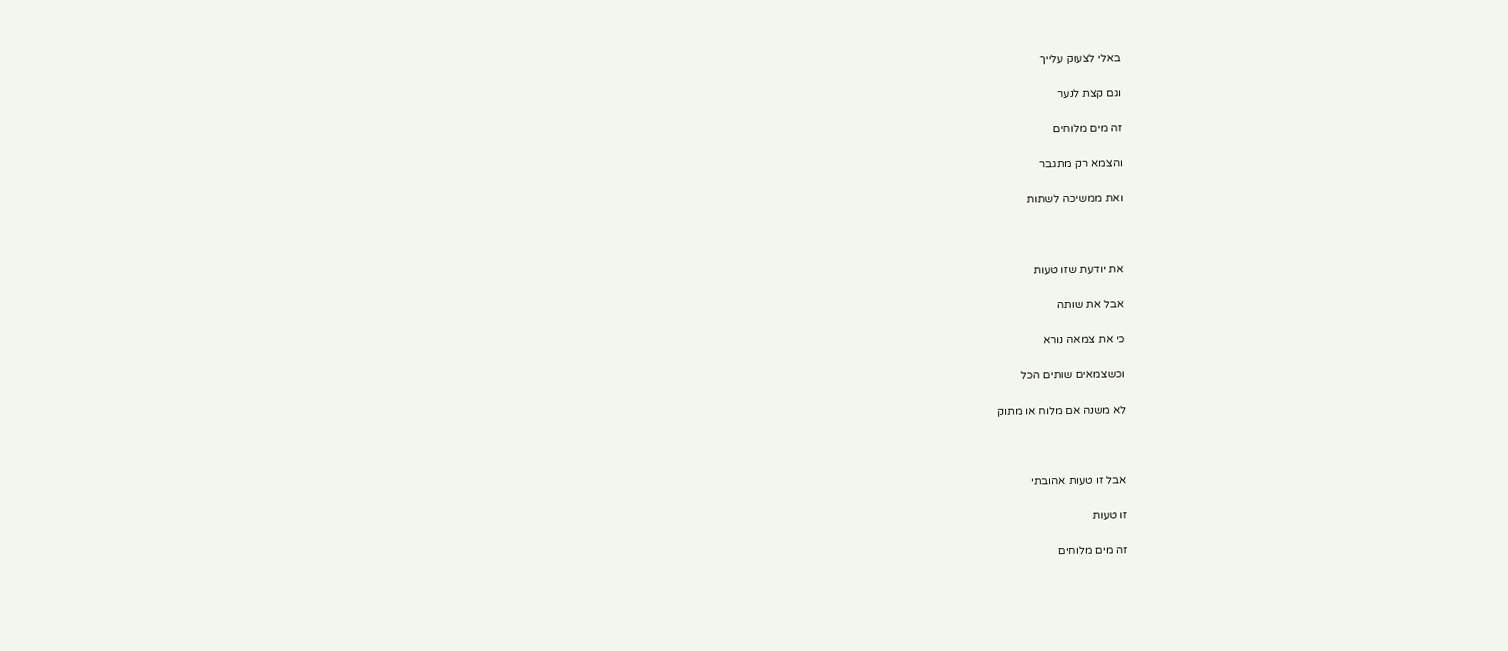באלי לצעוק עלייך

וגם קצת לנער

זה מים מלוחים

והצמא רק מתגבר

ואת ממשיכה לשתות



את יודעת שזו טעות

אבל את שותה

כי את צמאה נורא

וכשצמאים שותים הכל

לא משנה אם מלוח או מתוק



אבל זו טעות אהובתי

זו טעות

זה מים מלוחים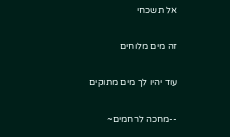אל תשכחי

זה מים מלוחים

עוד יהיו לך מים מתוקים

--מחכה לרחמים~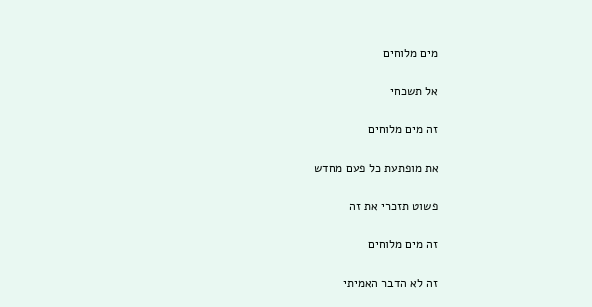מים מלוחים

אל תשכחי

זה מים מלוחים

את מופתעת כל פעם מחדש

פשוט תזכרי את זה

זה מים מלוחים

זה לא הדבר האמיתי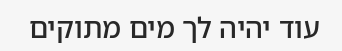עוד יהיה לך מים מתוקים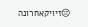😔זיויקאחרונה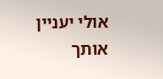אולי יעניין אותך